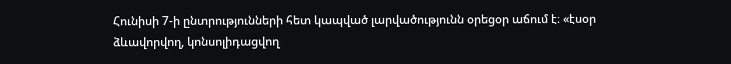Հունիսի 7-ի ընտրությունների հետ կապված լարվածությունն օրեցօր աճում է։ «էսօր ձևավորվող, կոնսոլիդացվող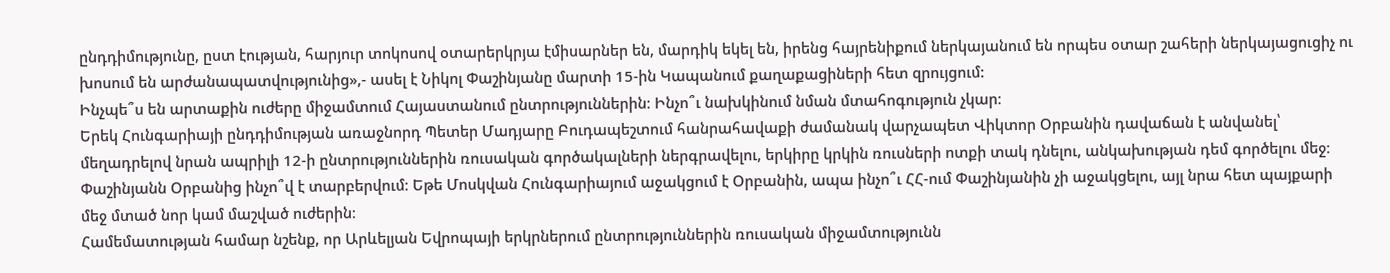ընդդիմությունը, ըստ էության, հարյուր տոկոսով օտարերկրյա էմիսարներ են, մարդիկ եկել են, իրենց հայրենիքում ներկայանում են որպես օտար շահերի ներկայացուցիչ ու խոսում են արժանապատվությունից»,- ասել է Նիկոլ Փաշինյանը մարտի 15-ին Կապանում քաղաքացիների հետ զրույցում:
Ինչպե՞ս են արտաքին ուժերը միջամտում Հայաստանում ընտրություններին։ Ինչո՞ւ նախկինում նման մտահոգություն չկար։
Երեկ Հունգարիայի ընդդիմության առաջնորդ Պետեր Մադյարը Բուդապեշտում հանրահավաքի ժամանակ վարչապետ Վիկտոր Օրբանին դավաճան է անվանել՝ մեղադրելով նրան ապրիլի 12-ի ընտրություններին ռուսական գործակալների ներգրավելու, երկիրը կրկին ռուսների ոտքի տակ դնելու, անկախության դեմ գործելու մեջ։ Փաշինյանն Օրբանից ինչո՞վ է տարբերվում։ Եթե Մոսկվան Հունգարիայում աջակցում է Օրբանին, ապա ինչո՞ւ ՀՀ-ում Փաշինյանին չի աջակցելու, այլ նրա հետ պայքարի մեջ մտած նոր կամ մաշված ուժերին։
Համեմատության համար նշենք, որ Արևելյան Եվրոպայի երկրներում ընտրություններին ռուսական միջամտությունն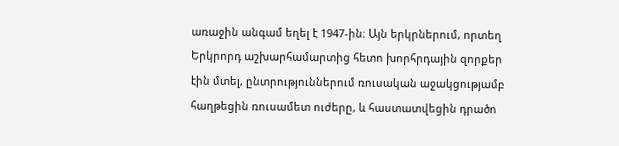առաջին անգամ եղել է 1947-ին։ Այն երկրներում, որտեղ Երկրորդ աշխարհամարտից հետո խորհրդային զորքեր էին մտել, ընտրություններում ռուսական աջակցությամբ հաղթեցին ռուսամետ ուժերը, և հաստատվեցին դրածո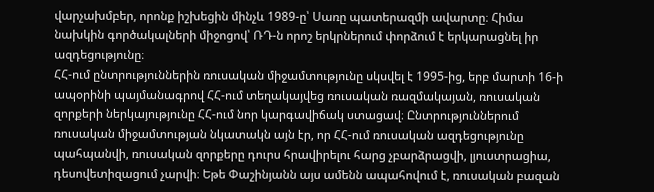վարչախմբեր, որոնք իշխեցին մինչև 1989-ը՝ Սառը պատերազմի ավարտը։ Հիմա նախկին գործակալների միջոցով՝ ՌԴ-ն որոշ երկրներում փորձում է երկարացնել իր ազդեցությունը։
ՀՀ-ում ընտրություններին ռուսական միջամտությունը սկսվել է 1995-ից, երբ մարտի 16-ի ապօրինի պայմանագրով ՀՀ-ում տեղակայվեց ռուսական ռազմակայան, ռուսական զորքերի ներկայությունը ՀՀ-ում նոր կարգավիճակ ստացավ։ Ընտրություններում ռուսական միջամտության նկատակն այն էր, որ ՀՀ-ում ռուսական ազդեցությունը պահպանվի, ռուսական զորքերը դուրս հրավիրելու հարց չբարձրացվի, լյուստրացիա, դեսովետիզացում չարվի։ Եթե Փաշինյանն այս ամենն ապահովում է, ռուսական բազան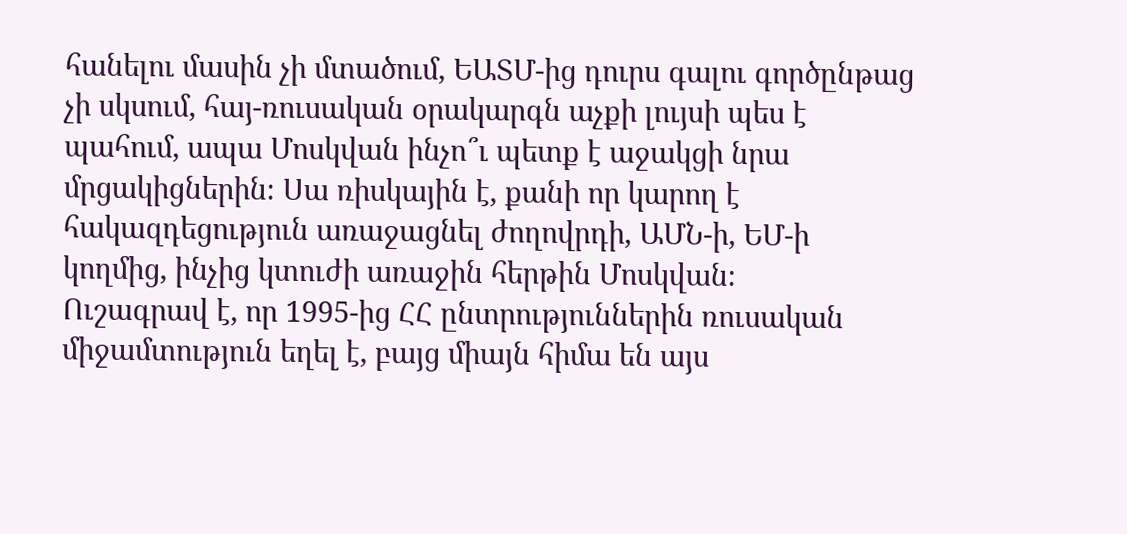հանելու մասին չի մտածում, ԵԱՏՄ-ից դուրս գալու գործընթաց չի սկսում, հայ-ռուսական օրակարգն աչքի լույսի պես է պահում, ապա Մոսկվան ինչո՞ւ պետք է աջակցի նրա մրցակիցներին։ Սա ռիսկային է, քանի որ կարող է հակազդեցություն առաջացնել ժողովրդի, ԱՄՆ-ի, ԵՄ-ի կողմից, ինչից կտուժի առաջին հերթին Մոսկվան։
Ուշագրավ է, որ 1995-ից ՀՀ ընտրություններին ռուսական միջամտություն եղել է, բայց միայն հիմա են այս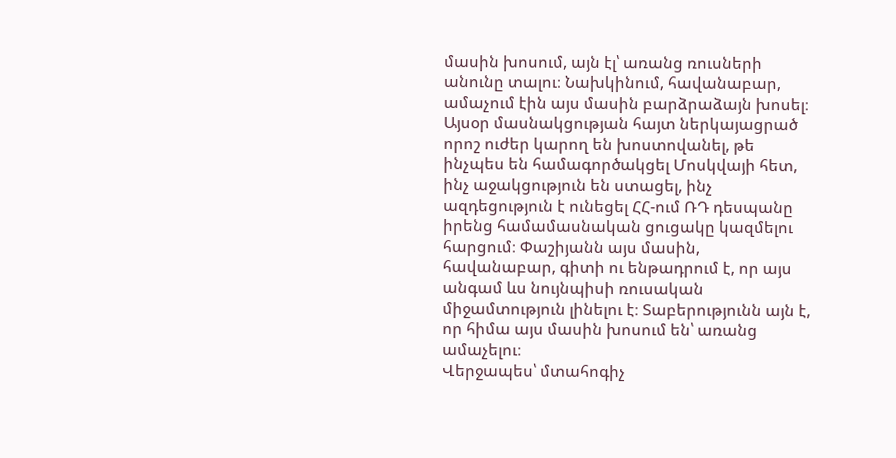մասին խոսում, այն էլ՝ առանց ռուսների անունը տալու։ Նախկինում, հավանաբար, ամաչում էին այս մասին բարձրաձայն խոսել։ Այսօր մասնակցության հայտ ներկայացրած որոշ ուժեր կարող են խոստովանել, թե ինչպես են համագործակցել Մոսկվայի հետ, ինչ աջակցություն են ստացել, ինչ ազդեցություն է ունեցել ՀՀ-ում ՌԴ դեսպանը իրենց համամասնական ցուցակը կազմելու հարցում։ Փաշիյանն այս մասին, հավանաբար, գիտի ու ենթադրում է, որ այս անգամ ևս նույնպիսի ռուսական միջամտություն լինելու է։ Տաբերությունն այն է, որ հիմա այս մասին խոսում են՝ առանց ամաչելու։
Վերջապես՝ մտահոգիչ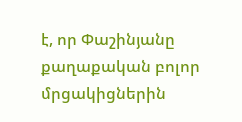է, որ Փաշինյանը քաղաքական բոլոր մրցակիցներին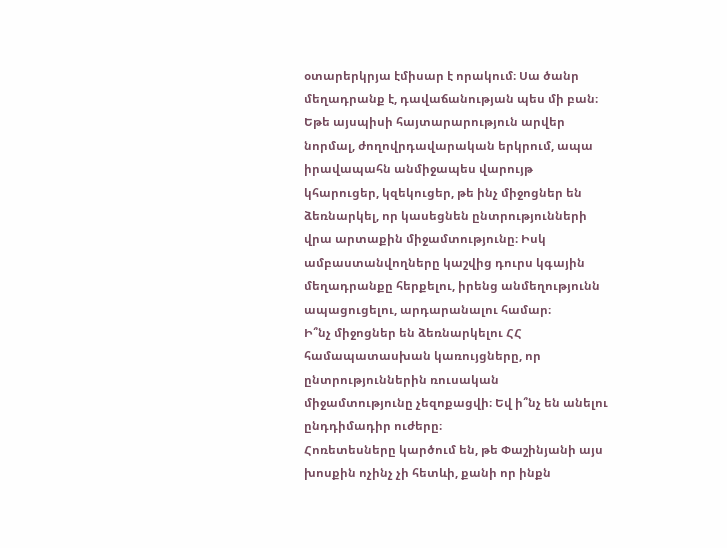օտարերկրյա էմիսար է որակում։ Սա ծանր մեղադրանք է, դավաճանության պես մի բան։ Եթե այսպիսի հայտարարություն արվեր նորմալ, ժողովրդավարական երկրում, ապա իրավապահն անմիջապես վարույթ կհարուցեր, կզեկուցեր, թե ինչ միջոցներ են ձեռնարկել, որ կասեցնեն ընտրությունների վրա արտաքին միջամտությունը։ Իսկ ամբաստանվողները կաշվից դուրս կգային մեղադրանքը հերքելու, իրենց անմեղությունն ապացուցելու, արդարանալու համար։
Ի՞նչ միջոցներ են ձեռնարկելու ՀՀ համապատասխան կառույցները, որ ընտրություններին ռուսական միջամտությունը չեզոքացվի։ Եվ ի՞նչ են անելու ընդդիմադիր ուժերը։
Հոռետեսները կարծում են, թե Փաշինյանի այս խոսքին ոչինչ չի հետևի, քանի որ ինքն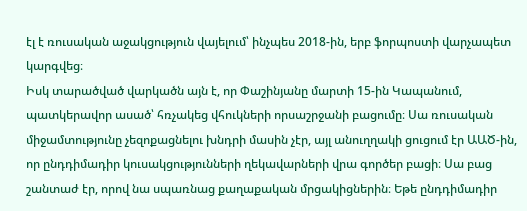էլ է ռուսական աջակցություն վայելում՝ ինչպես 2018-ին, երբ ֆորպոստի վարչապետ կարգվեց։
Իսկ տարածված վարկածն այն է, որ Փաշինյանը մարտի 15-ին Կապանում, պատկերավոր ասած՝ հռչակեց վհուկների որսաշրջանի բացումը։ Սա ռուսական միջամտությունը չեզոքացնելու խնդրի մասին չէր, այլ անուղղակի ցուցում էր ԱԱԾ-ին, որ ընդդիմադիր կուսակցությունների ղեկավարների վրա գործեր բացի։ Սա բաց շանտաժ էր, որով նա սպառնաց քաղաքական մրցակիցներին։ Եթե ընդդիմադիր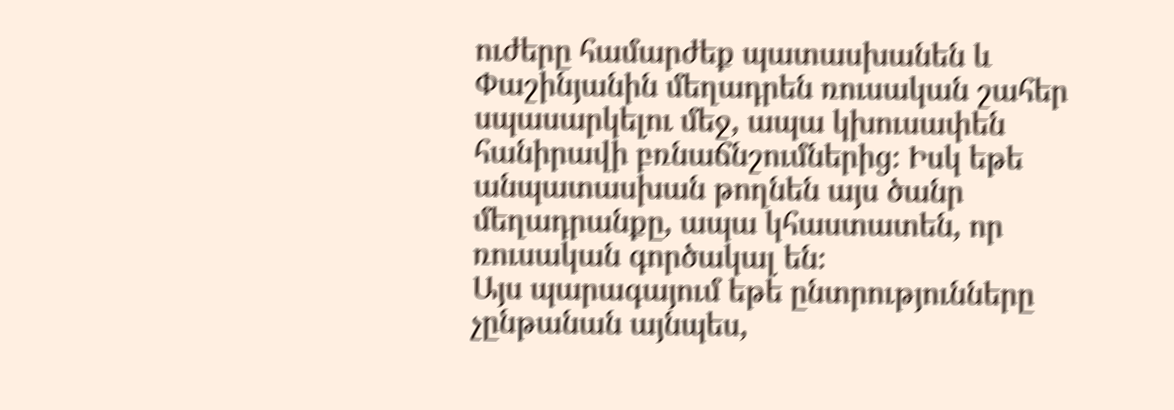ուժերը համարժեք պատասխանեն և Փաշինյանին մեղադրեն ռուսական շահեր սպասարկելու մեջ, ապա կխուսափեն հանիրավի բռնաճնշումներից։ Իսկ եթե անպատասխան թողնեն այս ծանր մեղադրանքը, ապա կհաստատեն, որ ռուսական գործակալ են։
Այս պարագայում եթե ընտրությունները չընթանան այնպես,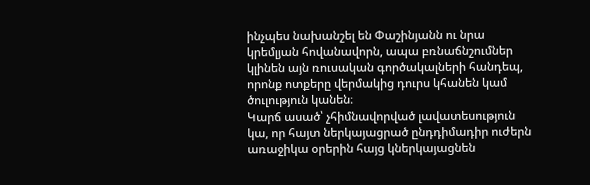ինչպես նախանշել են Փաշինյանն ու նրա կրեմլյան հովանավորն, ապա բռնաճնշումներ կլինեն այն ռուսական գործակալների հանդեպ, որոնք ոտքերը վերմակից դուրս կհանեն կամ ծուլություն կանեն։
Կարճ ասած՝ չհիմնավորված լավատեսություն կա, որ հայտ ներկայացրած ընդդիմադիր ուժերն առաջիկա օրերին հայց կներկայացնեն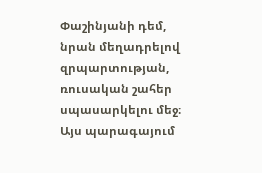Փաշինյանի դեմ, նրան մեղադրելով զրպարտության, ռուսական շահեր սպասարկելու մեջ։ Այս պարագայում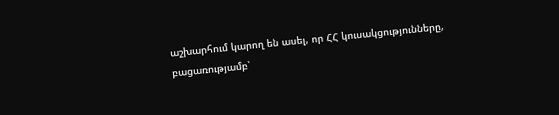աշխարհում կարող են ասել, որ ՀՀ կուսակցությունները, բացառությամբ՝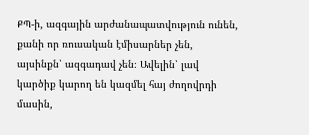ՔՊ-ի, ազգային արժանապատվություն ունեն, քանի որ ռուսական էմիսարներ չեն, այսինքն՝ ազգադավ չեն։ Ավելին՝ լավ կարծիք կարող են կազմել հայ ժողովրդի մասին,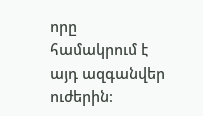որը համակրում է այդ ազգանվեր ուժերին։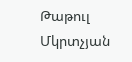Թաթուլ Մկրտչյան